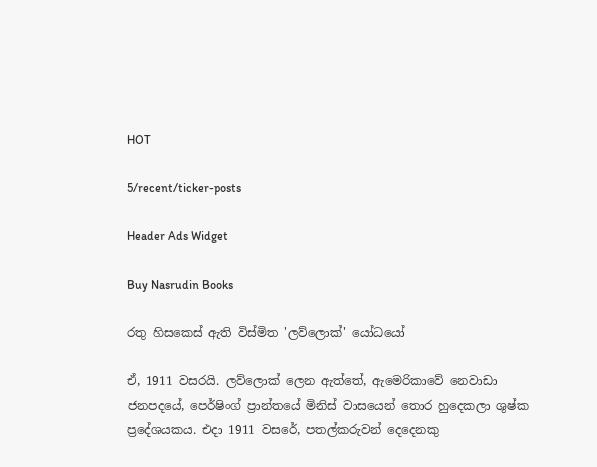HOT

5/recent/ticker-posts

Header Ads Widget

Buy Nasrudin Books

රතු හිසකෙස් ඇති විස්මිත 'ලව්ලොක්' යෝධයෝ

ඒ, 1911 වසරයි. ලව්ලොක් ලෙන ඇත්තේ, ඇමෙරිකාවේ නෙවාඩා ජනපදයේ, පෙර්ෂිංග් ප්‍රාන්තයේ මිනිස් වාසයෙන් තොර හුදෙකලා ශුෂ්ක ප්‍රදේශයකය. එදා 1911 වසරේ, පතල්කරුවන් දෙදෙනකු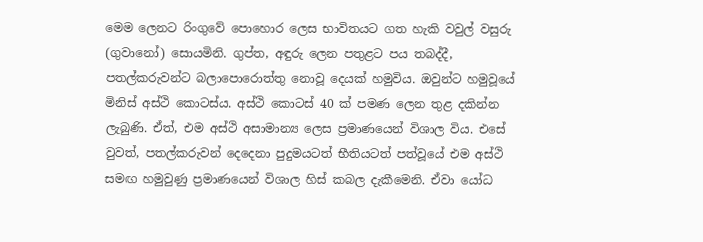මෙම ලෙනට රිංගුවේ පොහොර ලෙස භාවිතයට ගත හැකි වවුල් වසුරු (ගුවානෝ) සොයමිනි. ගුප්ත, අඳුරු ලෙන පතුළට පය තබද්දී, පතල්කරුවන්ට බලාපොරොත්තු නොවූ දෙයක් හමුවිය. ඔවුන්ට හමුවූයේ මිනිස් අස්ථි කොටස්ය. අස්ථි කොටස් 40 ක් පමණ ලෙන තුළ දකින්න ලැබුණි. ඒත්, එම අස්ථි අසාමාන්‍ය ලෙස ප්‍රමාණයෙන් විශාල විය. එසේ වුවත්, පතල්කරුවන් දෙදෙනා පුදුමයටත් භීතියටත් පත්වූයේ එම අස්ථි සමඟ හමුවුණු ප්‍රමාණයෙන් විශාල හිස් කබල දැකීමෙනි. ඒවා යෝධ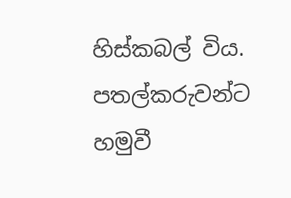හිස්කබල් විය. පතල්කරුවන්ට හමුවී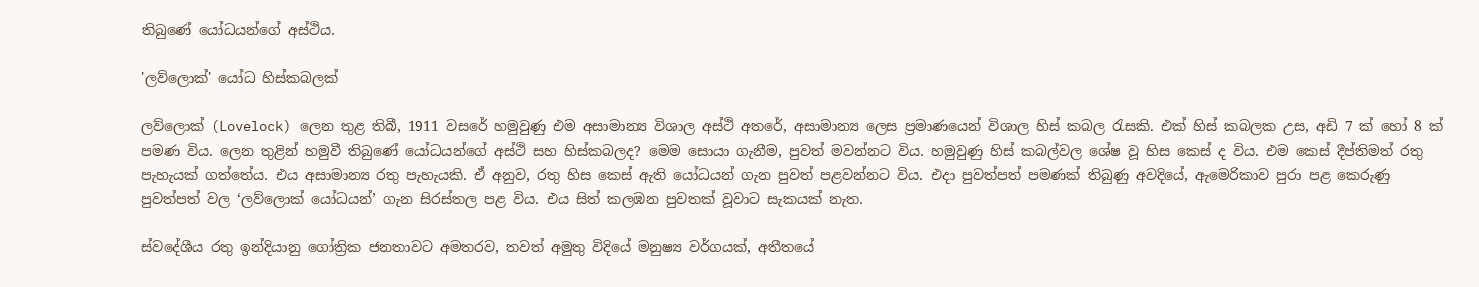තිබුණේ යෝධයන්ගේ අස්ථිය.

'ලව්ලොක්' යෝධ හිස්කබලක්

ලව්ලොක් (Lovelock) ලෙන තුළ තිබී, 1911 වසරේ හමුවුණු එම අසාමාන්‍ය විශාල අස්ථි අතරේ, අසාමාන්‍ය ලෙස ප්‍රමාණයෙන් විශාල හිස් කබල රැසකි. එක් හිස් කබලක උස, අඩි 7 ක් හෝ 8 ක් පමණ විය. ලෙන තුළින් හමුවී තිබුණේ යෝධයන්ගේ අස්ථි සහ හිස්කබලද? මෙම සොයා ගැනීම, පුවත් මවන්නට විය. හමුවුණු හිස් කබල්වල ශේෂ වූ හිස කෙස් ද විය. එම කෙස් දීප්තිමත් රතු පැහැයක් ගත්තේය. එය අසාමාන්‍ය රතු පැහැයකි. ඒ අනුව, රතු හිස කෙස් ඇති යෝධයන් ගැන පුවත් පළවන්නට විය. එදා පුවත්පත් පමණක් තිබුණු අවදියේ, ඇමෙරිකාව පුරා පළ කෙරුණු පුවත්පත් වල ‘ලව්ලොක් යෝධයන්’ ගැන සිරස්තල පළ විය. එය සිත් කලඹන පුවතක් වූවාට සැකයක් නැත.

ස්වදේශීය රතු ඉන්දියානු ගෝත්‍රික ජනතාවට අමතරව, තවත් අමුතු විදියේ මනුෂ්‍ය වර්ගයක්, අතීතයේ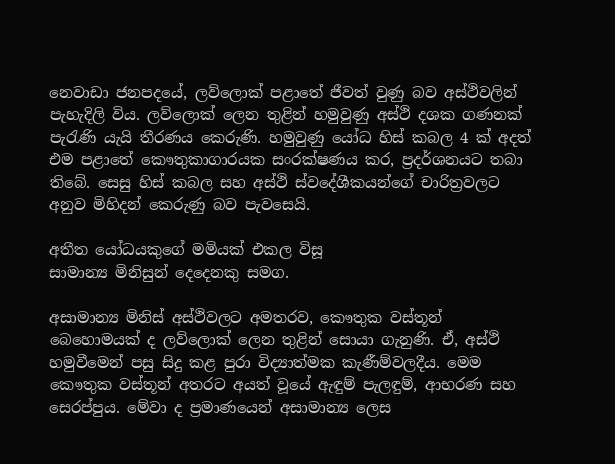නෙවාඩා ජනපදයේ, ලව්ලොක් පළාතේ ජීවත් වුණු බව අස්ථිවලින් පැහැදිලි විය. ලව්ලොක් ලෙන තුළින් හමුවුණු අස්ථි දශක ගණනක් පැරැණි යැයි තීරණය කෙරුණි. හමුවුණු යෝධ හිස් කබල 4 ක් අදත් එම පළාතේ කෞතුකාගාරයක සංරක්ෂණය කර, ප්‍රදර්ශනයට තබා තිබේ. සෙසු හිස් කබල සහ අස්ථි ස්වදේශීකයන්ගේ චාරිත්‍රවලට අනුව මිහිදන් කෙරුණු බව පැවසෙයි.

අතීත යෝධයකුගේ මමියක් එකල විසූ
සාමාන්‍ය මිනිසුන් දෙදෙනකු සමග.

අසාමාන්‍ය මිනිස් අස්ථිවලට අමතරව, කෞතුක වස්තූන් බෙහොමයක් ද ලව්ලොක් ලෙන තුළින් සොයා ගැනුණි. ඒ, අස්ථි හමුවීමෙන් පසු සිදු කළ පුරා විද්‍යාත්මක කැණීම්වලදීය. මෙම කෞතුක වස්තූන් අතරට අයත් වූයේ ඇඳුම් පැලඳුම්, ආභරණ සහ සෙරප්පුය. මේවා ද ප්‍රමාණයෙන් අසාමාන්‍ය ලෙස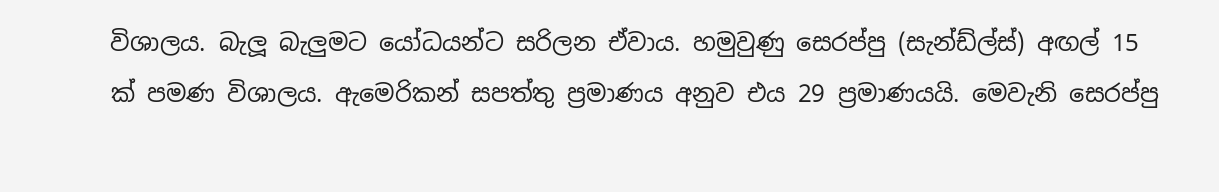විශාලය. බැලූ බැලුමට යෝධයන්ට සරිලන ඒවාය. හමුවුණු සෙරප්පු (සැන්ඩ්ල්ස්) අඟල් 15 ක් පමණ විශාලය. ඇමෙරිකන් සපත්තු ප්‍රමාණය අනුව එය 29 ප්‍රමාණයයි. මෙවැනි සෙරප්පු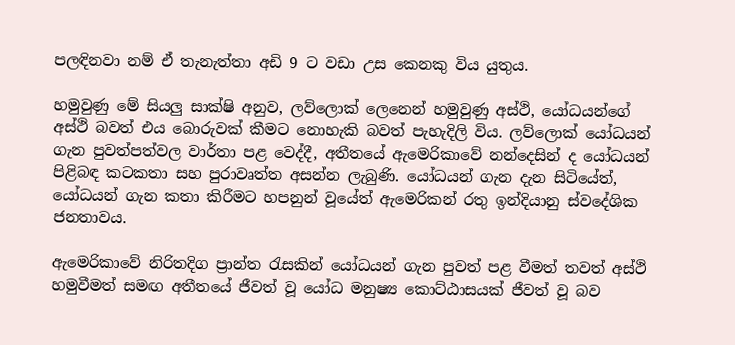පලඳිනවා නම් ඒ තැනැත්තා අඩි 9 ට වඩා උස කෙනකු විය යුතුය.

හමුවුණු මේ සියලු සාක්ෂි අනුව, ලව්ලොක් ලෙනෙන් හමුවුණු අස්ථි, යෝධයන්ගේ අස්ථි බවත් එය බොරුවක් කීමට නොහැකි බවත් පැහැදිලි විය. ලව්ලොක් යෝධයන් ගැන පුවත්පත්වල වාර්තා පළ වෙද්දී, අතීතයේ ඇමෙරිකාවේ නන්දෙසින් ද යෝධයන් පිළිබඳ කටකතා සහ පුරාවෘත්ත අසන්න ලැබුණි. යෝධයන් ගැන දැන සිටියේත්, යෝධයන් ගැන කතා කිරීමට හපනුන් වූයේත් ඇමෙරිකන් රතු ඉන්දියානු ස්වදේශික ජනතාවය.

ඇමෙරිකාවේ නිරිතදිග ප්‍රාන්ත රැසකින් යෝධයන් ගැන පුවත් පළ වීමත් තවත් අස්ථි හමුවීමත් සමඟ අතීතයේ ජීවත් වූ යෝධ මනුෂ්‍ය කොට්ඨාසයක් ජීවත් වූ බව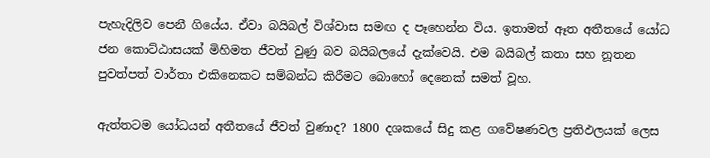පැහැදිලිව පෙනී ගියේය. ඒවා බයිබල් විශ්වාස සමඟ ද පෑහෙන්න විය. ඉතාමත් ඈත අතීතයේ යෝධ ජන කොට්ඨාසයක් මිහිමත ජීවත් වුණු බව බයිබලයේ දැක්වෙයි. එම බයිබල් කතා සහ නූතන පුවත්පත් වාර්තා එකිනෙකට සම්බන්ධ කිරීමට බොහෝ දෙනෙක් සමත් වූහ.

ඇත්තටම යෝධයන් අතීතයේ ජීවත් වුණාද? 1800 දශකයේ සිදු කළ ගවේෂණවල ප්‍රතිඵලයක් ලෙස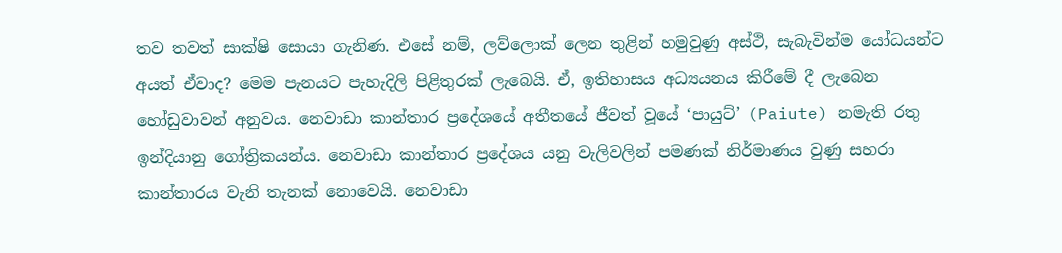තව තවත් සාක්ෂි සොයා ගැනිණ. එසේ නම්, ලව්ලොක් ලෙන තුළින් හමුවුණු අස්ථි, සැබැවින්ම යෝධයන්ට අයත් ඒවාද? මෙම පැනයට පැහැදිලි පිළිතුරක් ලැබෙයි. ඒ, ඉතිහාසය අධ්‍යයනය කිරීමේ දී ලැබෙන හෝඩුවාවන් අනුවය. නෙවාඩා කාන්තාර ප්‍රදේශයේ අතීතයේ ජීවත් වූයේ ‘පායුට්’ (Paiute) නමැති රතු ඉන්දියානු ගෝත්‍රිකයන්ය. නෙවාඩා කාන්තාර ප්‍රදේශය යනු වැලිවලින් පමණක් නිර්මාණය වුණු සහරා කාන්තාරය වැනි තැනක් නොවෙයි. නෙවාඩා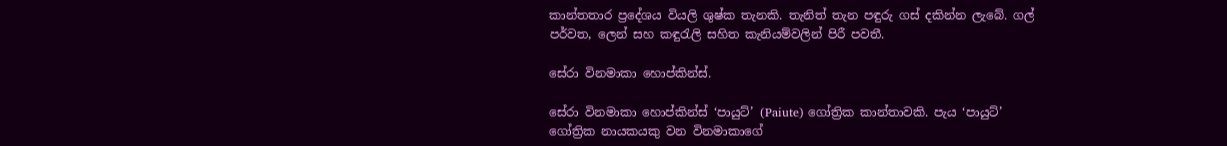කාන්තතාර ප්‍රදේශය වියලි ශුෂ්ක තැනකි. තැනිත් තැන පඳුරු ගස් දකින්න ලැබේ. ගල් පර්වත, ලෙන් සහ කඳුරැලි සහිත කැනියම්වලින් පිරී පවතී.

සේරා විනමාකා හොප්කින්ස්.

සේරා විනමාකා හොප්කින්ස් ‘පායුට්’ (Paiute) ගෝත්‍රික කාන්තාවකි. පැය ‘පායුට්’ ගෝත්‍රික නායකයකු වන විනමාකාගේ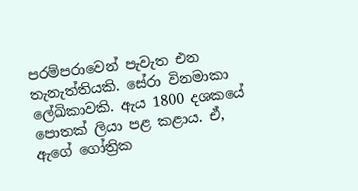පරම්පරාවෙන් පැවැත එන තැනැත්තියකි. සේරා විනමාකා ලේඛිකාවකි. ඇය 1800 දශකයේ පොතක් ලියා පළ කළාය. ඒ, ඇගේ ගෝත්‍රික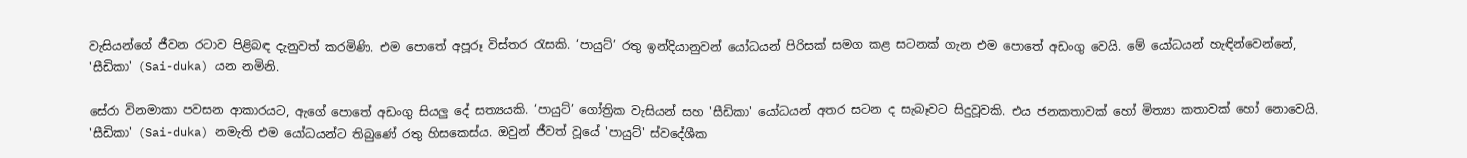වැසියන්ගේ ජීවන රටාව පිළිබඳ දැනුවත් කරමිණි. එම පොතේ අපූරූ විස්තර රැසකි. ‘පායුට්’ රතු ඉන්දියානුවන් යෝධයන් පිරිසක් සමග කළ සටනක් ගැන එම පොතේ අඩංගු වෙයි. මේ යෝධයන් හැඳින්වෙන්නේ, 'සීඩිකා' (Sai-duka) යන නමිනි.

සේරා විනමාකා පවසන ආකාරයට, ඇගේ පොතේ අඩංගු සියලු දේ සත්‍යයකි. ‘පායුට්’ ගෝත්‍රික වැසියන් සහ 'සීඩිකා' යෝධයන් අතර සටන ද සැබෑවට සිදුවූවකි. එය ජනකතාවක් හෝ මිත්‍යා කතාවක් හෝ නොවෙයි. 'සීඩිකා' (Sai-duka) නමැති එම යෝධයන්ට තිබුණේ රතු හිසකෙස්ය. ඔවුන් ජීවත් වූයේ 'පායුට්' ස්වදේශීක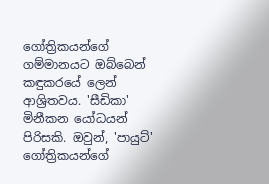ගෝත්‍රිකයන්ගේ ගම්මානයට ඔබ්බෙන් කඳුකරයේ ලෙන් ආශ්‍රිතවය. 'සීඩිකා' මිනීකන යෝධයන් පිරිසකි. ඔවුන්, 'පායුට්' ගෝත්‍රිකයන්ගේ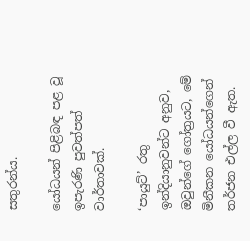සතුරන්ය.

යෝධයන් පිළිබඳ පළ වූ ඉපැරණි පුවත්පත් වාර්තාවක්.

‘පායුට්’ රතු ඉන්දියානුවන්ට අනුව, ඔවුන්ගේ ගෝත්‍රයට, මේ මිනීකන යෝධයන්ගෙන් තර්ජන එල්ල වී ඇත.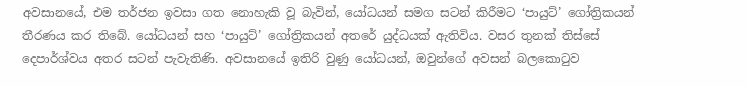අවසානයේ, එම තර්ජන ඉවසා ගත නොහැකි වූ බැවින්, යෝධයන් සමග සටන් කිරීමට ‘පායුට්’ ගෝත්‍රිකයන් තීරණය කර තිබේ. යෝධයන් සහ ‘පායුට්’ ගෝත්‍රිකයන් අතරේ යුද්ධයක් ඇතිවිය. වසර තුනක් තිස්සේ දෙපාර්ශ්වය අතර සටන් පැවැතිණි. අවසානයේ ඉතිරි වුණු යෝධයන්, ඔවුන්ගේ අවසන් බලකොටුව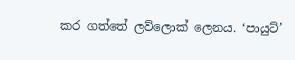කර ගත්තේ ලව්ලොක් ලෙනය. ‘පායුට්’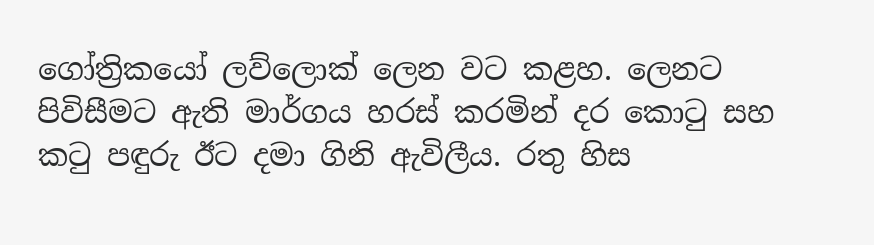ගෝත්‍රිකයෝ ලව්ලොක් ලෙන වට කළහ. ලෙනට පිවිසීමට ඇති මාර්ගය හරස් කරමින් දර කොටු සහ කටු පඳුරු ඊට දමා ගිනි ඇවිලීය. රතු හිස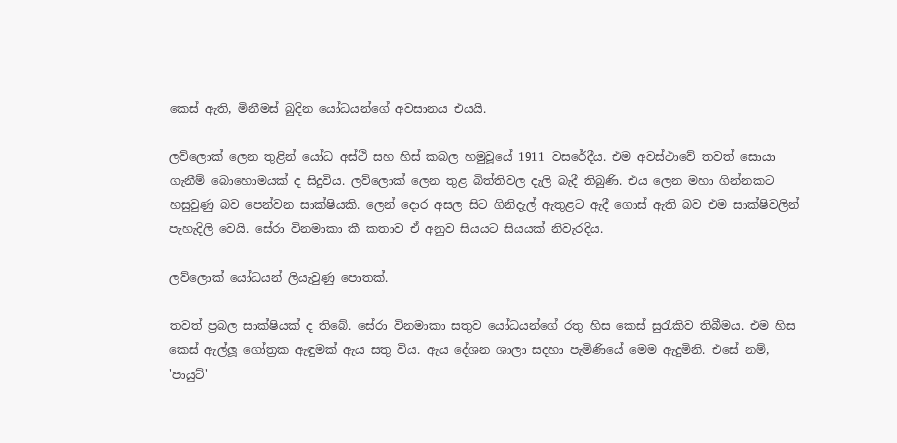කෙස් ඇති, මිනීමස් බුදින යෝධයන්ගේ අවසානය එයයි.

ලව්ලොක් ලෙන තුළින් යෝධ අස්ථි සහ හිස් කබල හමුවූයේ 1911 වසරේදීය. එම අවස්ථාවේ තවත් සොයා ගැනීම් බොහොමයක් ද සිදුවිය. ලව්ලොක් ලෙන තුළ බිත්තිවල දැලි බැදී තිබුණි. එය ලෙන මහා ගින්නකට හසුවුණු බව පෙන්වන සාක්ෂියකි. ලෙන් දොර අසල සිට ගිනිදැල් ඇතුළට ඇදී ගොස් ඇති බව එම සාක්ෂිවලින් පැහැදිලි වෙයි. සේරා විනමාකා කී කතාව ඒ අනුව සියයට සියයක් නිවැරදිය.

ලව්ලොක් යෝධයන් ලියැවුණු පොතක්.

තවත් ප්‍රබල සාක්ෂියක් ද තිබේ. සේරා විනමාකා සතුව යෝධයන්ගේ රතු හිස කෙස් සුරැකිව තිබීමය. එම හිස කෙස් ඇල්ලූ ගෝත්‍රක ඇඳුමක් ඇය සතු විය. ඇය දේශන ශාලා සදහා පැමිණියේ මෙම ඇදුමිනි. එසේ නම්, 'පායුට්'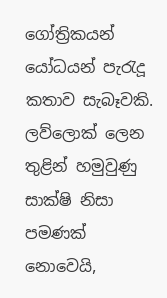ගෝත්‍රිකයන් යෝධයන් පැරැදූ කතාව සැබෑවකි. ලව්ලොක් ලෙන තුළින් හමුවුණු සාක්ෂි නිසා පමණක් නොවෙයි,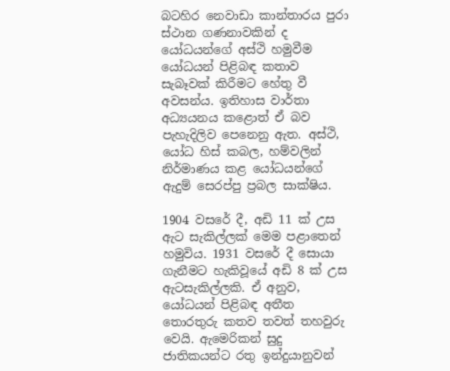බටහිර නෙවාඩා කාන්තාරය පුරා ස්ථාන ගණනාවකින් ද යෝධයන්ගේ අස්ථි හමුවීම යෝධයන් පිළිබඳ කතාව සැබෑවක් කිරීමට හේතු වී අවසන්ය. ඉතිහාස වාර්තා අධ්‍යයනය කළොත් ඒ බව පැහැදිලිව පෙනෙනු ඇත. අස්ථි, යෝධ හිස් කබල, හම්වලින් නිර්මාණය කළ යෝධයන්ගේ ඇදුම් සෙරප්පු ප්‍රබල සාක්ෂිය.

1904 වසරේ දී, අඩි 11 ක් උස ඇට සැකිල්ලක් මෙම පළාතෙන් හමුවිය. 1931 වසරේ දී සොයා ගැනීමට හැකිවූයේ අඩි 8 ක් උස ඇටසැකිල්ලකි. ඒ අනුව, යෝධයන් පිළිබඳ අතීත තොරතුරු කතව තවත් තහවුරු වෙයි. ඇමෙරිකන් සුදු ජාතිකයන්ට රතු ඉන්දුයානුවන්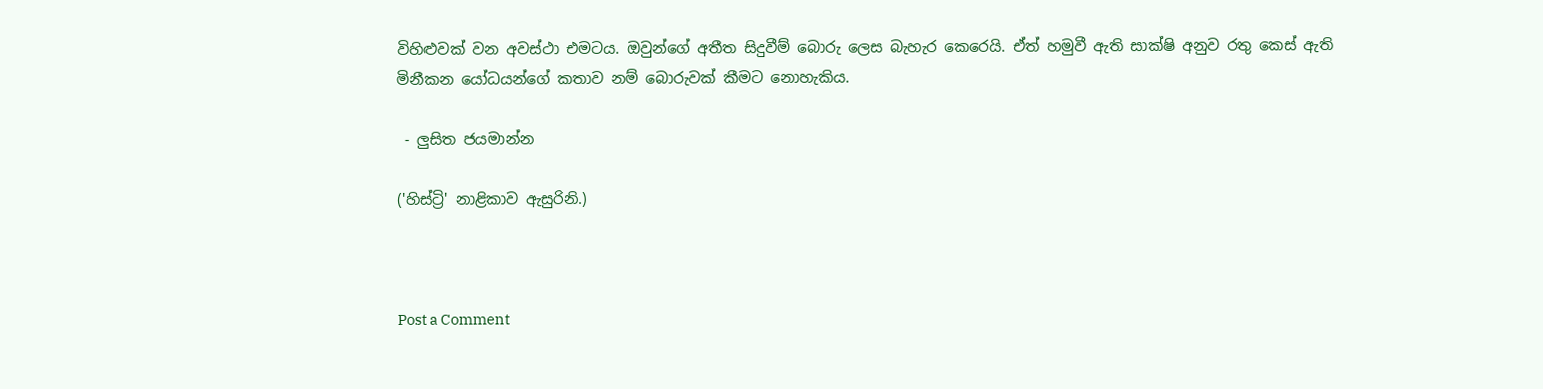විහිළුවක් වන අවස්ථා එමටය. ඔවුන්ගේ අතීත සිදුවීම් බොරු ලෙස බැහැර කෙරෙයි. ඒත් හමුවී ඇති සාක්ෂි අනුව රතු කෙස් ඇති මිනීකන යෝධයන්ගේ කතාව නම් බොරුවක් කීමට නොහැකිය.

 - ලුසිත ජයමාන්න

('හිස්ට්‍රි' නාළිකාව ඇසුරිනි.)



Post a Comment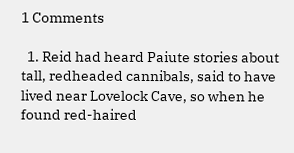1 Comments

  1. Reid had heard Paiute stories about tall, redheaded cannibals, said to have lived near Lovelock Cave, so when he found red-haired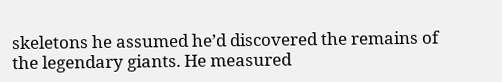skeletons he assumed he’d discovered the remains of the legendary giants. He measured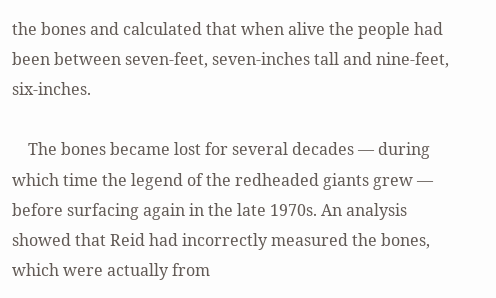the bones and calculated that when alive the people had been between seven-feet, seven-inches tall and nine-feet, six-inches.

    The bones became lost for several decades — during which time the legend of the redheaded giants grew — before surfacing again in the late 1970s. An analysis showed that Reid had incorrectly measured the bones, which were actually from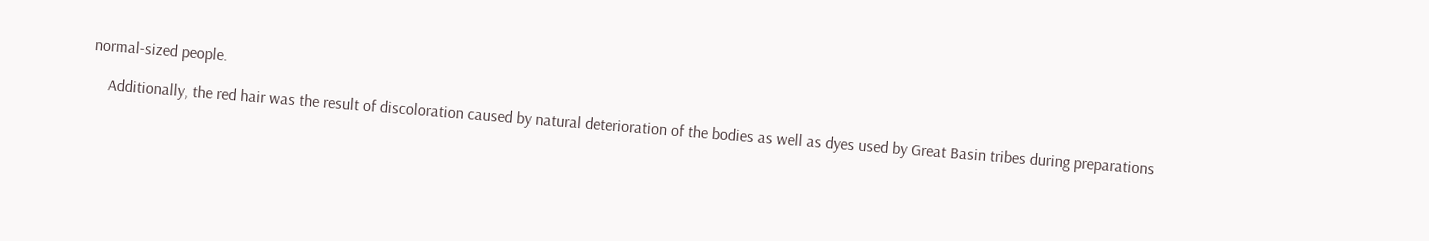normal-sized people.

    Additionally, the red hair was the result of discoloration caused by natural deterioration of the bodies as well as dyes used by Great Basin tribes during preparations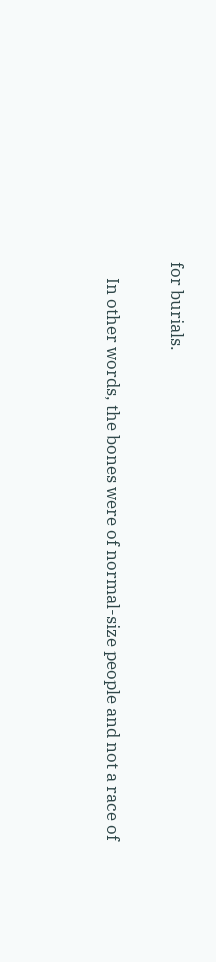for burials.

    In other words, the bones were of normal-size people and not a race of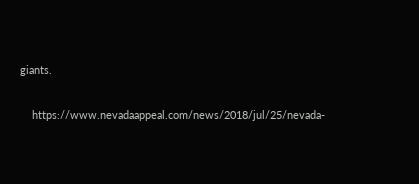giants.

    https://www.nevadaappeal.com/news/2018/jul/25/nevada-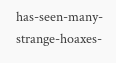has-seen-many-strange-hoaxes-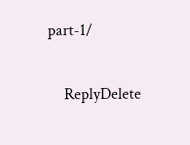part-1/

    ReplyDelete